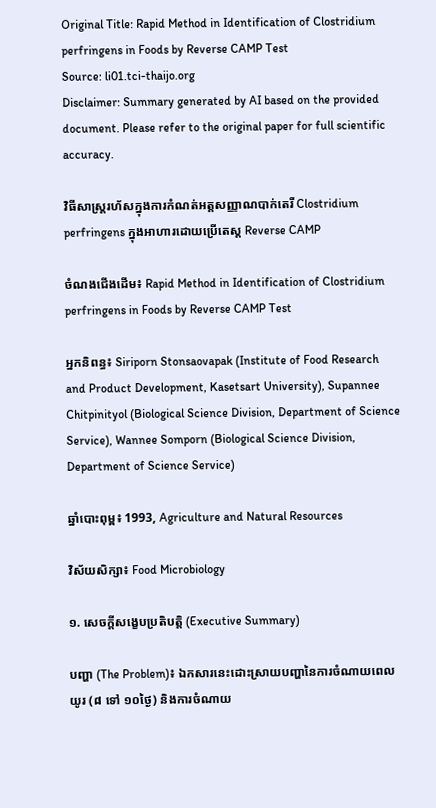Original Title: Rapid Method in Identification of Clostridium perfringens in Foods by Reverse CAMP Test
Source: li01.tci-thaijo.org
Disclaimer: Summary generated by AI based on the provided document. Please refer to the original paper for full scientific accuracy.

វិធីសាស្ត្ររហ័សក្នុងការកំណត់អត្តសញ្ញាណបាក់តេរី Clostridium perfringens ក្នុងអាហារដោយប្រើតេស្ត Reverse CAMP

ចំណងជើងដើម៖ Rapid Method in Identification of Clostridium perfringens in Foods by Reverse CAMP Test

អ្នកនិពន្ធ៖ Siriporn Stonsaovapak (Institute of Food Research and Product Development, Kasetsart University), Supannee Chitpinityol (Biological Science Division, Department of Science Service), Wannee Somporn (Biological Science Division, Department of Science Service)

ឆ្នាំបោះពុម្ព៖ 1993, Agriculture and Natural Resources

វិស័យសិក្សា៖ Food Microbiology

១. សេចក្តីសង្ខេបប្រតិបត្តិ (Executive Summary)

បញ្ហា (The Problem)៖ ឯកសារនេះដោះស្រាយបញ្ហានៃការចំណាយពេលយូរ (៨ ទៅ ១០ថ្ងៃ) និងការចំណាយ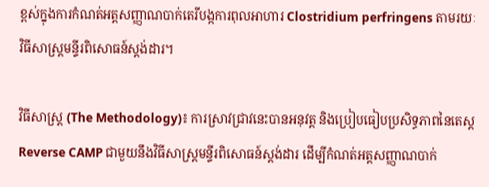ខ្ពស់ក្នុងការកំណត់អត្តសញ្ញាណបាក់តេរីបង្កការពុលអាហារ Clostridium perfringens តាមរយៈវិធីសាស្ត្រមន្ទីរពិសោធន៍ស្តង់ដារ។

វិធីសាស្ត្រ (The Methodology)៖ ការស្រាវជ្រាវនេះបានអនុវត្ត និងប្រៀបធៀបប្រសិទ្ធភាពនៃតេស្ត Reverse CAMP ជាមួយនឹងវិធីសាស្ត្រមន្ទីរពិសោធន៍ស្តង់ដារ ដើម្បីកំណត់អត្តសញ្ញាណបាក់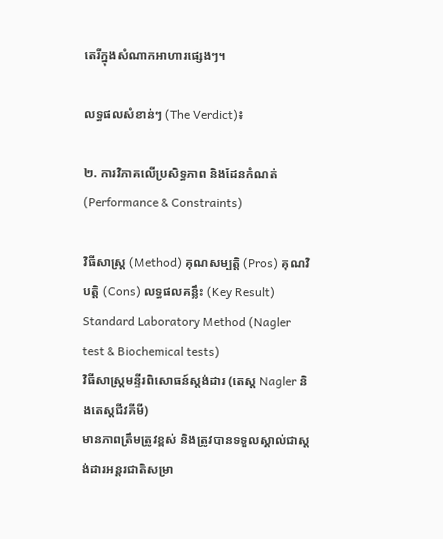តេរីក្នុងសំណាកអាហារផ្សេងៗ។

លទ្ធផលសំខាន់ៗ (The Verdict)៖

២. ការវិភាគលើប្រសិទ្ធភាព និងដែនកំណត់ (Performance & Constraints)

វិធីសាស្ត្រ (Method) គុណសម្បត្តិ (Pros) គុណវិបត្តិ (Cons) លទ្ធផលគន្លឹះ (Key Result)
Standard Laboratory Method (Nagler test & Biochemical tests)
វិធីសាស្ត្រមន្ទីរពិសោធន៍ស្តង់ដារ (តេស្ត Nagler និងតេស្តជីវគីមី)
មានភាពត្រឹមត្រូវខ្ពស់ និងត្រូវបានទទួលស្គាល់ជាស្តង់ដារអន្តរជាតិសម្រា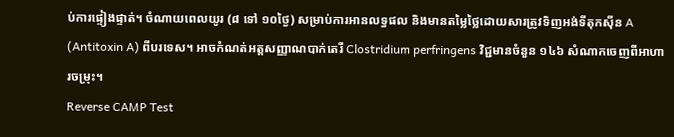ប់ការផ្ទៀងផ្ទាត់។ ចំណាយពេលយូរ (៨ ទៅ ១០ថ្ងៃ) សម្រាប់ការអានលទ្ធផល និងមានតម្លៃថ្លៃដោយសារត្រូវទិញអង់ទីតុកស៊ីន A (Antitoxin A) ពីបរទេស។ អាចកំណត់អត្តសញ្ញាណបាក់តេរី Clostridium perfringens វិជ្ជមានចំនួន ១៤៦ សំណាកចេញពីអាហារចម្រុះ។
Reverse CAMP Test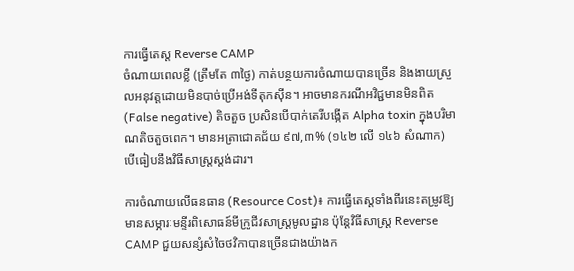ការធ្វើតេស្ត Reverse CAMP
ចំណាយពេលខ្លី (ត្រឹមតែ ៣ថ្ងៃ) កាត់បន្ថយការចំណាយបានច្រើន និងងាយស្រួលអនុវត្តដោយមិនបាច់ប្រើអង់ទីតុកស៊ីន។ អាចមានករណីអវិជ្ជមានមិនពិត (False negative) តិចតួច ប្រសិនបើបាក់តេរីបង្កើត Alpha toxin ក្នុងបរិមាណតិចតួចពេក។ មានអត្រាជោគជ័យ ៩៧,៣% (១៤២ លើ ១៤៦ សំណាក) បើធៀបនឹងវិធីសាស្ត្រស្តង់ដារ។

ការចំណាយលើធនធាន (Resource Cost)៖ ការធ្វើតេស្តទាំងពីរនេះតម្រូវឱ្យមានសម្ភារៈមន្ទីរពិសោធន៍មីក្រូជីវសាស្ត្រមូលដ្ឋាន ប៉ុន្តែវិធីសាស្ត្រ Reverse CAMP ជួយសន្សំសំចៃថវិកាបានច្រើនជាងយ៉ាងក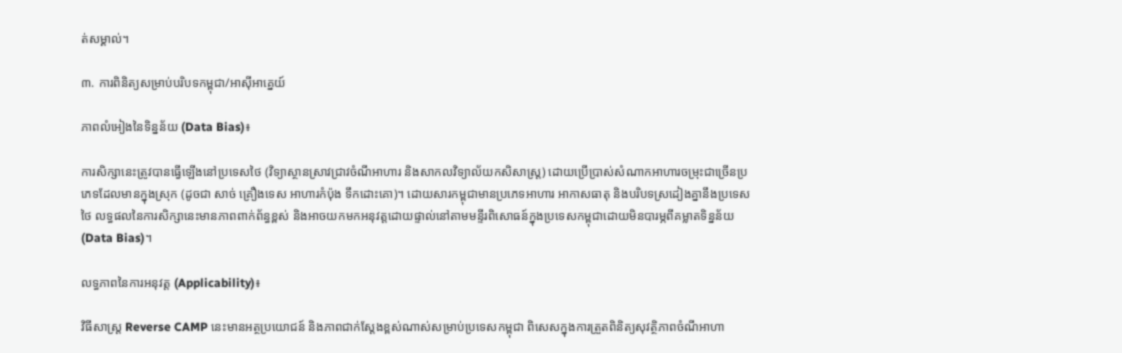ត់សម្គាល់។

៣. ការពិនិត្យសម្រាប់បរិបទកម្ពុជា/អាស៊ីអាគ្នេយ៍

ភាពលំអៀងនៃទិន្នន័យ (Data Bias)៖

ការសិក្សានេះត្រូវបានធ្វើឡើងនៅប្រទេសថៃ (វិទ្យាស្ថានស្រាវជ្រាវចំណីអាហារ និងសាកលវិទ្យាល័យកសិសាស្ត្រ) ដោយប្រើប្រាស់សំណាកអាហារចម្រុះជាច្រើនប្រភេទដែលមានក្នុងស្រុក (ដូចជា សាច់ គ្រឿងទេស អាហារកំប៉ុង ទឹកដោះគោ)។ ដោយសារកម្ពុជាមានប្រភេទអាហារ អាកាសធាតុ និងបរិបទស្រដៀងគ្នានឹងប្រទេសថៃ លទ្ធផលនៃការសិក្សានេះមានភាពពាក់ព័ន្ធខ្ពស់ និងអាចយកមកអនុវត្តដោយផ្ទាល់នៅតាមមន្ទីរពិសោធន៍ក្នុងប្រទេសកម្ពុជាដោយមិនបារម្ភពីគម្លាតទិន្នន័យ (Data Bias)។

លទ្ធភាពនៃការអនុវត្ត (Applicability)៖

វិធីសាស្ត្រ Reverse CAMP នេះមានអត្ថប្រយោជន៍ និងភាពជាក់ស្តែងខ្ពស់ណាស់សម្រាប់ប្រទេសកម្ពុជា ពិសេសក្នុងការត្រួតពិនិត្យសុវត្ថិភាពចំណីអាហា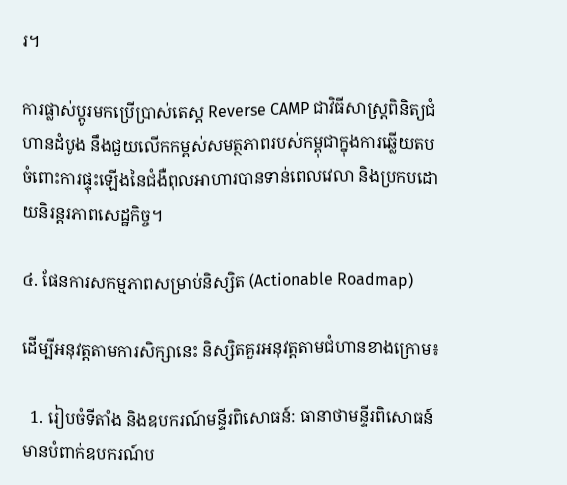រ។

ការផ្លាស់ប្តូរមកប្រើប្រាស់តេស្ត Reverse CAMP ជាវិធីសាស្ត្រពិនិត្យជំហានដំបូង នឹងជួយលើកកម្ពស់សមត្ថភាពរបស់កម្ពុជាក្នុងការឆ្លើយតបចំពោះការផ្ទុះឡើងនៃជំងឺពុលអាហារបានទាន់ពេលវេលា និងប្រកបដោយនិរន្តរភាពសេដ្ឋកិច្ច។

៤. ផែនការសកម្មភាពសម្រាប់និស្សិត (Actionable Roadmap)

ដើម្បីអនុវត្តតាមការសិក្សានេះ និស្សិតគួរអនុវត្តតាមជំហានខាងក្រោម៖

  1. រៀបចំទីតាំង និងឧបករណ៍មន្ទីរពិសោធន៍: ធានាថាមន្ទីរពិសោធន៍មានបំពាក់ឧបករណ៍ប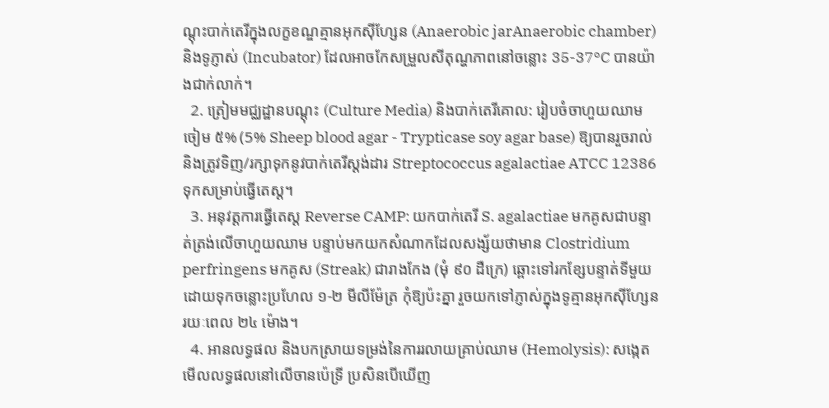ណ្តុះបាក់តេរីក្នុងលក្ខខណ្ឌគ្មានអុកស៊ីហ្សែន (Anaerobic jarAnaerobic chamber) និងទូភ្ញាស់ (Incubator) ដែលអាចកែសម្រួលសីតុណ្ហភាពនៅចន្លោះ 35-37°C បានយ៉ាងជាក់លាក់។
  2. ត្រៀមមជ្ឈដ្ឋានបណ្តុះ (Culture Media) និងបាក់តេរីគោល: រៀបចំចាហួយឈាមចៀម ៥% (5% Sheep blood agar - Trypticase soy agar base) ឱ្យបានរួចរាល់ និងត្រូវទិញ/រក្សាទុកនូវបាក់តេរីស្តង់ដារ Streptococcus agalactiae ATCC 12386 ទុកសម្រាប់ធ្វើតេស្ត។
  3. អនុវត្តការធ្វើតេស្ត Reverse CAMP: យកបាក់តេរី S. agalactiae មកគូសជាបន្ទាត់ត្រង់លើចាហួយឈាម បន្ទាប់មកយកសំណាកដែលសង្ស័យថាមាន Clostridium perfringens មកគូស (Streak) ជារាងកែង (មុំ ៩០ ដឺក្រេ) ឆ្ពោះទៅរកខ្សែបន្ទាត់ទីមួយ ដោយទុកចន្លោះប្រហែល ១-២ មីលីម៉ែត្រ កុំឱ្យប៉ះគ្នា រួចយកទៅភ្ញាស់ក្នុងទូគ្មានអុកស៊ីហ្សែនរយៈពេល ២៤ ម៉ោង។
  4. អានលទ្ធផល និងបកស្រាយទម្រង់នៃការរលាយគ្រាប់ឈាម (Hemolysis): សង្កេតមើលលទ្ធផលនៅលើចានប៉េទ្រី ប្រសិនបើឃើញ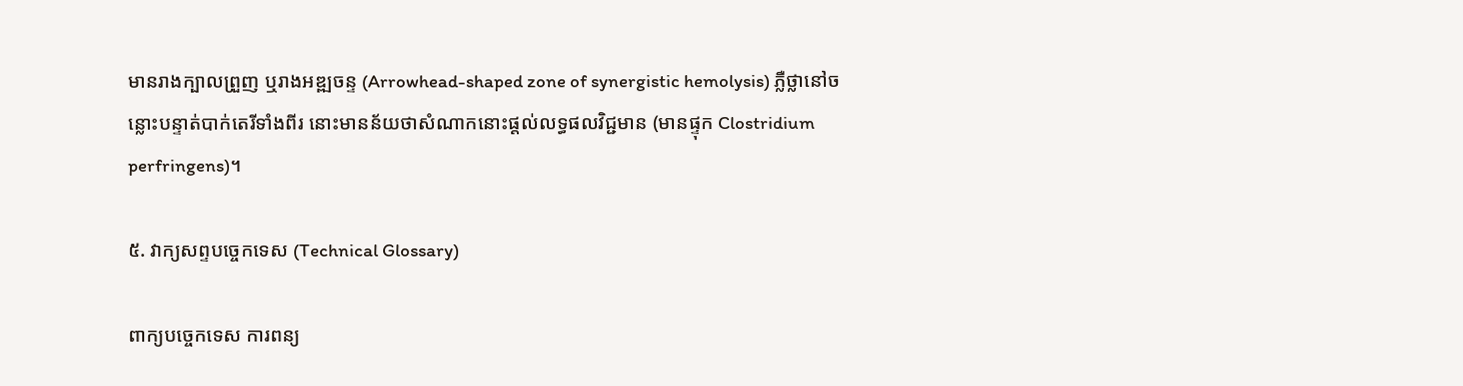មានរាងក្បាលព្រួញ ឬរាងអឌ្ឍចន្ទ (Arrowhead-shaped zone of synergistic hemolysis) ភ្លឺថ្លានៅចន្លោះបន្ទាត់បាក់តេរីទាំងពីរ នោះមានន័យថាសំណាកនោះផ្តល់លទ្ធផលវិជ្ជមាន (មានផ្ទុក Clostridium perfringens)។

៥. វាក្យសព្ទបច្ចេកទេស (Technical Glossary)

ពាក្យបច្ចេកទេស ការពន្យ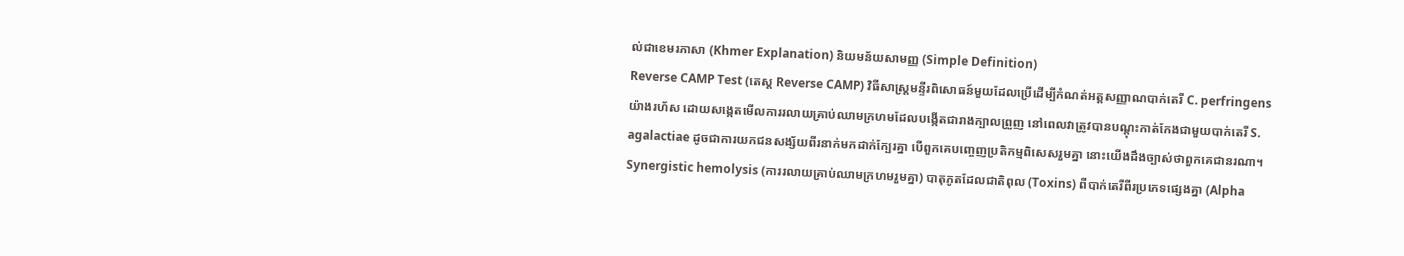ល់ជាខេមរភាសា (Khmer Explanation) និយមន័យសាមញ្ញ (Simple Definition)
Reverse CAMP Test (តេស្ត Reverse CAMP) វិធីសាស្ត្រមន្ទីរពិសោធន៍មួយដែលប្រើដើម្បីកំណត់អត្តសញ្ញាណបាក់តេរី C. perfringens យ៉ាងរហ័ស ដោយសង្កេតមើលការរលាយគ្រាប់ឈាមក្រហមដែលបង្កើតជារាងក្បាលព្រួញ នៅពេលវាត្រូវបានបណ្តុះកាត់កែងជាមួយបាក់តេរី S. agalactiae ដូចជាការយកជនសង្ស័យពីរនាក់មកដាក់ក្បែរគ្នា បើពួកគេបញ្ចេញប្រតិកម្មពិសេសរួមគ្នា នោះយើងដឹងច្បាស់ថាពួកគេជានរណា។
Synergistic hemolysis (ការរលាយគ្រាប់ឈាមក្រហមរួមគ្នា) បាតុភូតដែលជាតិពុល (Toxins) ពីបាក់តេរីពីរប្រភេទផ្សេងគ្នា (Alpha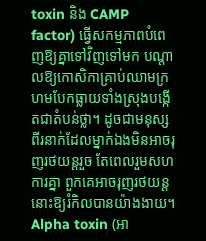toxin និង CAMP factor) ធ្វើសកម្មភាពបំពេញឱ្យគ្នាទៅវិញទៅមក បណ្តាលឱ្យកោសិកាគ្រាប់ឈាមក្រហមបែកធ្លាយទាំងស្រុងបង្កើតជាតំបន់ថ្លា។ ដូចជាមនុស្សពីរនាក់ដែលម្នាក់ឯងមិនអាចរុញរថយន្តរួច តែពេលរួមសហការគ្នា ពួកគេអាចរុញរថយន្តនោះឱ្យរំកិលបានយ៉ាងងាយ។
Alpha toxin (អា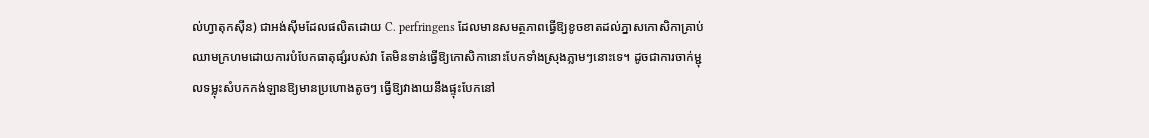ល់ហ្វាតុកស៊ីន) ជាអង់ស៊ីមដែលផលិតដោយ C. perfringens ដែលមានសមត្ថភាពធ្វើឱ្យខូចខាតដល់ភ្នាសកោសិកាគ្រាប់ឈាមក្រហមដោយការបំបែកធាតុផ្សំរបស់វា តែមិនទាន់ធ្វើឱ្យកោសិកានោះបែកទាំងស្រុងភ្លាមៗនោះទេ។ ដូចជាការចាក់ម្ជុលទម្លុះសំបកកង់ឡានឱ្យមានប្រហោងតូចៗ ធ្វើឱ្យវាងាយនឹងផ្ទុះបែកនៅ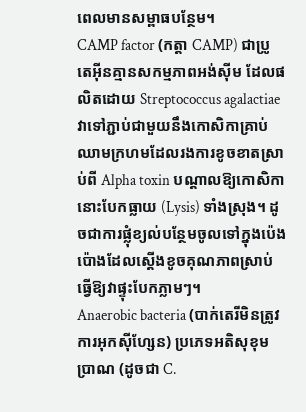ពេលមានសម្ពាធបន្ថែម។
CAMP factor (កត្តា CAMP) ជាប្រូតេអ៊ីនគ្មានសកម្មភាពអង់ស៊ីម ដែលផលិតដោយ Streptococcus agalactiae វាទៅភ្ជាប់ជាមួយនឹងកោសិកាគ្រាប់ឈាមក្រហមដែលរងការខូចខាតស្រាប់ពី Alpha toxin បណ្តាលឱ្យកោសិកានោះបែកធ្លាយ (Lysis) ទាំងស្រុង។ ដូចជាការផ្លុំខ្យល់បន្ថែមចូលទៅក្នុងប៉េងប៉ោងដែលស្តើងខូចគុណភាពស្រាប់ ធ្វើឱ្យវាផ្ទុះបែកភ្លាមៗ។
Anaerobic bacteria (បាក់តេរីមិនត្រូវការអុកស៊ីហ្សែន) ប្រភេទអតិសុខុមប្រាណ (ដូចជា C.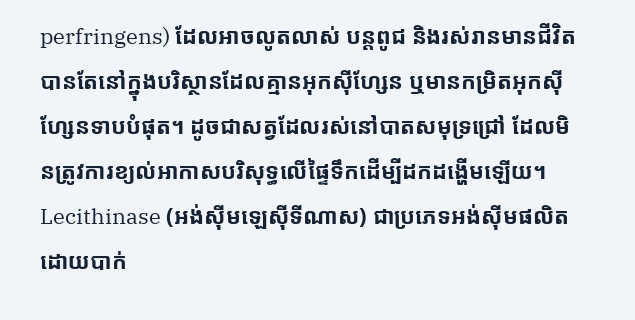perfringens) ដែលអាចលូតលាស់ បន្តពូជ និងរស់រានមានជីវិតបានតែនៅក្នុងបរិស្ថានដែលគ្មានអុកស៊ីហ្សែន ឬមានកម្រិតអុកស៊ីហ្សែនទាបបំផុត។ ដូចជាសត្វដែលរស់នៅបាតសមុទ្រជ្រៅ ដែលមិនត្រូវការខ្យល់អាកាសបរិសុទ្ធលើផ្ទៃទឹកដើម្បីដកដង្ហើមឡើយ។
Lecithinase (អង់ស៊ីមឡេស៊ីទីណាស) ជាប្រភេទអង់ស៊ីមផលិតដោយបាក់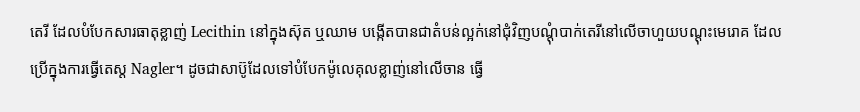តេរី ដែលបំបែកសារធាតុខ្លាញ់ Lecithin នៅក្នុងស៊ុត ឬឈាម បង្កើតបានជាតំបន់ល្អក់នៅជុំវិញបណ្តុំបាក់តេរីនៅលើចាហួយបណ្តុះមេរោគ ដែលប្រើក្នុងការធ្វើតេស្ត Nagler។ ដូចជាសាប៊ូដែលទៅបំបែកម៉ូលេគុលខ្លាញ់នៅលើចាន ធ្វើ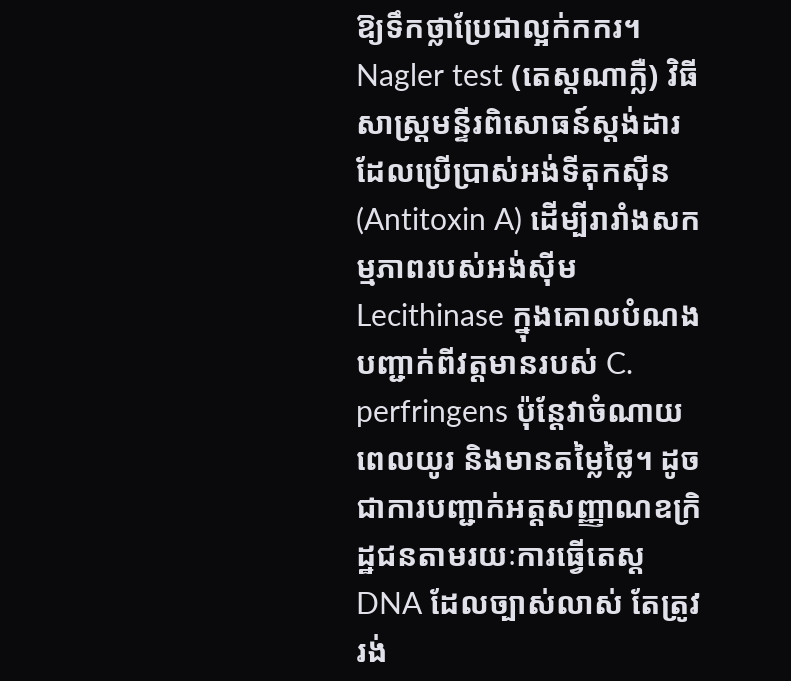ឱ្យទឹកថ្លាប្រែជាល្អក់កករ។
Nagler test (តេស្តណាក្លឺ) វិធីសាស្ត្រមន្ទីរពិសោធន៍ស្តង់ដារ ដែលប្រើប្រាស់អង់ទីតុកស៊ីន (Antitoxin A) ដើម្បីរារាំងសកម្មភាពរបស់អង់ស៊ីម Lecithinase ក្នុងគោលបំណងបញ្ជាក់ពីវត្តមានរបស់ C. perfringens ប៉ុន្តែវាចំណាយពេលយូរ និងមានតម្លៃថ្លៃ។ ដូចជាការបញ្ជាក់អត្តសញ្ញាណឧក្រិដ្ឋជនតាមរយៈការធ្វើតេស្ត DNA ដែលច្បាស់លាស់ តែត្រូវរង់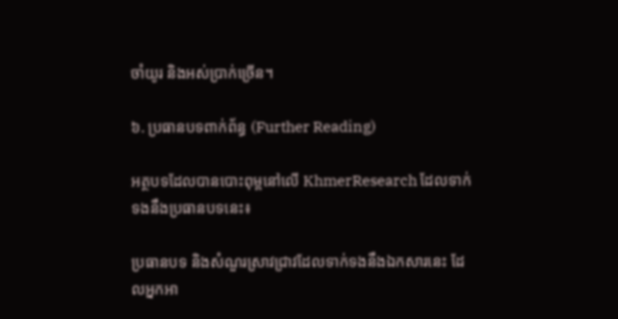ចាំយូរ និងអស់ប្រាក់ច្រើន។

៦. ប្រធានបទពាក់ព័ន្ធ (Further Reading)

អត្ថបទដែលបានបោះពុម្ពនៅលើ KhmerResearch ដែលទាក់ទងនឹងប្រធានបទនេះ៖

ប្រធានបទ និងសំណួរស្រាវជ្រាវដែលទាក់ទងនឹងឯកសារនេះ ដែលអ្នកអា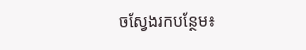ចស្វែងរកបន្ថែម៖